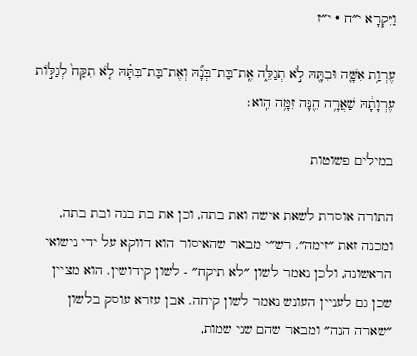וַיִּקְרָא י״ח · י״ז

עֶרְוַ֥ת אִשָּׁ֛ה וּבִתָּ֖הּ לֹ֣א תְגַלֵּ֑ה אֶֽת־בַּת־בְּנָ֞הּ וְאֶת־בַּת־בִּתָּ֗הּ לֹ֤א תִקַּח֙ לְגַלּ֣וֹת עֶרְוָתָ֔הּ שַׁאֲרָ֥ה הֵ֖נָּה זִמָּ֥ה הִֽוא׃

במילים פשוטות

התורה אוסרת לשאת אישה ואת בתה, וכן את בת בנה ובת בתה, ומכנה זאת ״זימה״. רש״י מבאר שהאיסור הוא דווקא על ידי נישואי הראשונה, ולכן נאמר לשון ״לא תיקח״ - לשון קידושין. הוא מציין שכן גם לעניין העונש נאמר לשון קיחה. אבן עזרא עוסק בלשון ״שארה הנה״ ומבאר שהם שני שמות,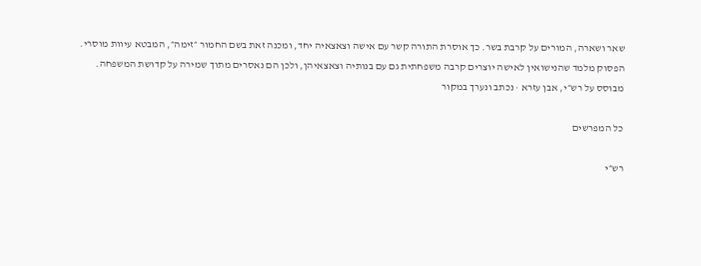שאר ושארה, המורים על קרבת בשר. כך אוסרת התורה קשר עם אישה וצאצאיה יחד, ומכנה זאת בשם החמור ״זימה״, המבטא עיוות מוסרי. הפסוק מלמד שהנישואין לאישה יוצרים קרבה משפחתית גם עם בנותיה וצאצאיהן, ולכן הם נאסרים מתוך שמירה על קדושת המשפחה.
מבוסס על רש״י, אבן עזרא · נכתב ונערך במקור

כל המפרשים

רש״י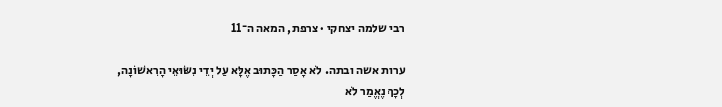רבי שלמה יצחקי · צרפת, המאה ה־11

ערות אשה ובתה. לֹא אָסַר הַכָּתוּב אֶלָּא עַל יְדֵי נִשּׂוּאֵי הָרִאשׁוֹנָה, לְכָךְ נֶאֱמַר לֹא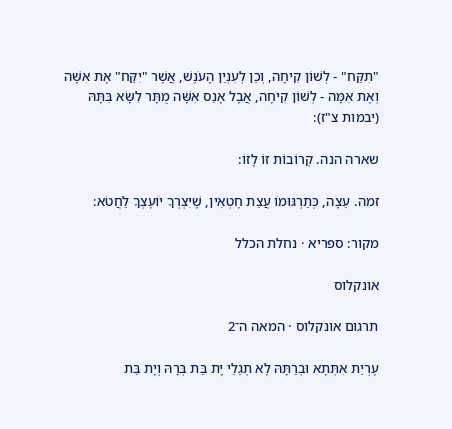"תִקַּח" - לְשׁוֹן קִיחָה, וְכֵן לְעִנְיַן הָעֹנֶשׁ, אֲשֶׁר "יִקַּח" אֶת אִשָּׁה וְאֶת אִמָּה - לְשׁוֹן קִיחָה, אֲבָל אָנַס אִשָּׁה מֻתָּר לִשָּׂא בִּתָּהּ (יבמות צ"ז):

שארה הנה. קְרוֹבוֹת זוֹ לָזוֹ:

זמה. עֵצָה, כְּתַרְגּוּמוֹ עֲצַת חֶטְאִין, שֶׁיִּצְרְךָ יוֹעֶצְךָ לַחֲטֹא:

מקור: ספריא · נחלת הכלל

אונקלוס

תרגום אונקלוס · המאה ה־2

עֶרְיַת אִתְּתָא וּבְרַתָּהּ לָא תְגַלֵי יָת בַּת בְּרָהּ וְיָת בַּת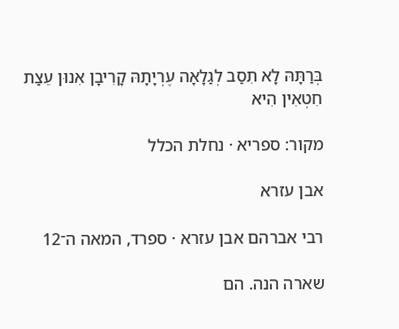בְּרַתָּהּ לָא תִסַב לְגַלָאָה עֶרְיָתָהּ קָרִיבָן אִנוּן עֵצַת חִטְאִין הִיא

מקור: ספריא · נחלת הכלל

אבן עזרא

רבי אברהם אבן עזרא · ספרד, המאה ה־12

שארה הנה. הם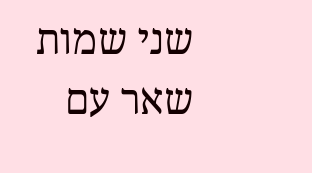שני שמות שאר עם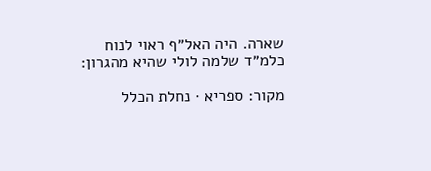שארה. היה האל״ף ראוי לנוח כלמ״ד שלמה לולי שהיא מהגרון:

מקור: ספריא · נחלת הכלל